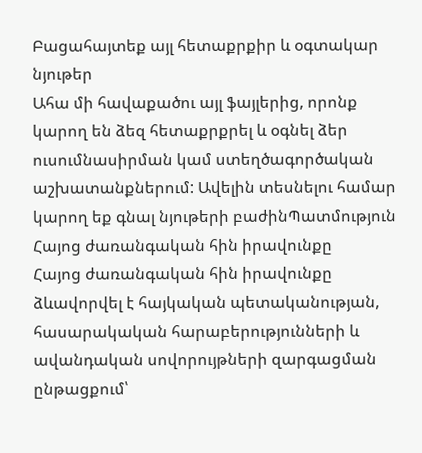Բացահայտեք այլ հետաքրքիր և օգտակար նյութեր
Ահա մի հավաքածու այլ ֆայլերից, որոնք կարող են ձեզ հետաքրքրել և օգնել ձեր ուսումնասիրման կամ ստեղծագործական աշխատանքներում: Ավելին տեսնելու համար կարող եք գնալ նյութերի բաժինՊատմություն
Հայոց ժառանգական հին իրավունքը
Հայոց ժառանգական հին իրավունքը ձևավորվել է հայկական պետականության, հասարակական հարաբերությունների և ավանդական սովորույթների զարգացման ընթացքում՝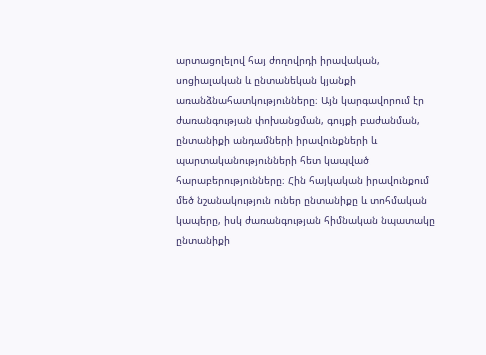արտացոլելով հայ ժողովրդի իրավական, սոցիալական և ընտանեկան կյանքի առանձնահատկությունները։ Այն կարգավորում էր ժառանգության փոխանցման, գույքի բաժանման, ընտանիքի անդամների իրավունքների և պարտականությունների հետ կապված հարաբերությունները։ Հին հայկական իրավունքում մեծ նշանակություն ուներ ընտանիքը և տոհմական կապերը, իսկ ժառանգության հիմնական նպատակը ընտանիքի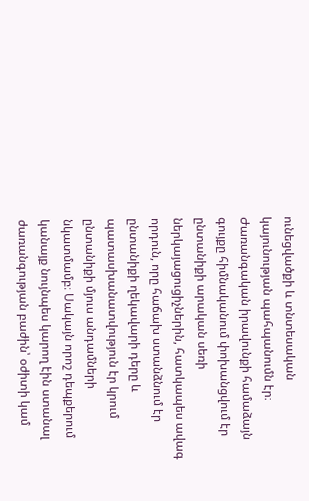ունեցվածքի և տնտեսական կայունության պահպանումն էր։ Ժառանգական իրավունքի համաձայն գույքը հիմնականում փոխանցվում էր ընտանիքի արական սեռի ներկայացուցիչներին, հատկապես ավագ որդուն, որը հաճախ ստանձնում էր ընտանիքի ղեկավարի դերը և պատասխանատվություն էր կրում ընտանիքի մյուս անդամների նկատմամբ։ Սակայն որոշ դեպքերում կանայք նույնպես կարող էին ստանալ ժառանգության բաժին՝ օժիտի կամ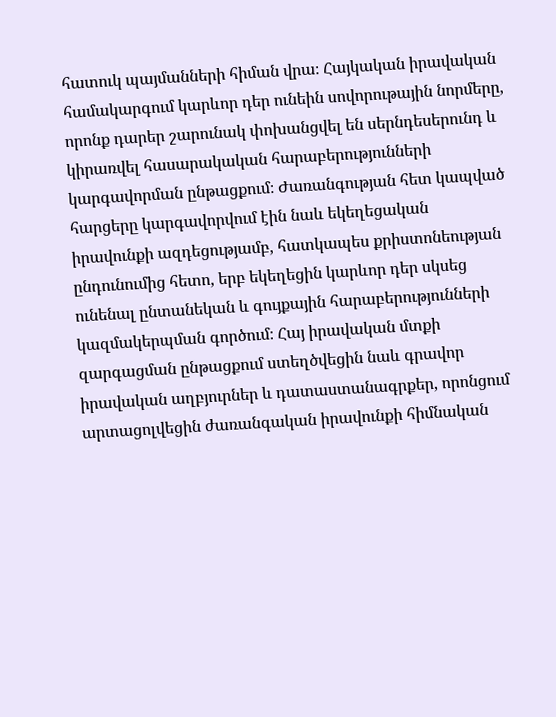հատուկ պայմանների հիման վրա։ Հայկական իրավական համակարգում կարևոր դեր ունեին սովորութային նորմերը, որոնք դարեր շարունակ փոխանցվել են սերնդեսերունդ և կիրառվել հասարակական հարաբերությունների կարգավորման ընթացքում։ Ժառանգության հետ կապված հարցերը կարգավորվում էին նաև եկեղեցական իրավունքի ազդեցությամբ, հատկապես քրիստոնեության ընդունումից հետո, երբ եկեղեցին կարևոր դեր սկսեց ունենալ ընտանեկան և գույքային հարաբերությունների կազմակերպման գործում։ Հայ իրավական մտքի զարգացման ընթացքում ստեղծվեցին նաև գրավոր իրավական աղբյուրներ և դատաստանագրքեր, որոնցում արտացոլվեցին ժառանգական իրավունքի հիմնական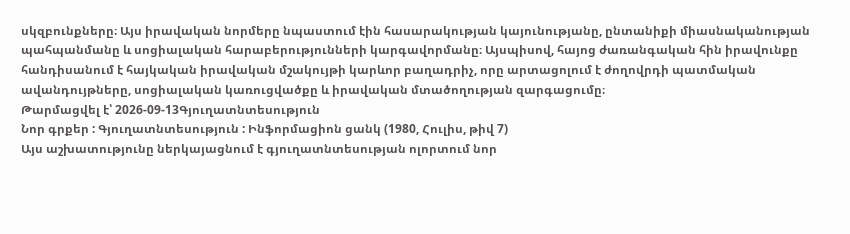սկզբունքները։ Այս իրավական նորմերը նպաստում էին հասարակության կայունությանը, ընտանիքի միասնականության պահպանմանը և սոցիալական հարաբերությունների կարգավորմանը։ Այսպիսով, հայոց ժառանգական հին իրավունքը հանդիսանում է հայկական իրավական մշակույթի կարևոր բաղադրիչ, որը արտացոլում է ժողովրդի պատմական ավանդույթները, սոցիալական կառուցվածքը և իրավական մտածողության զարգացումը։
Թարմացվել է՝ 2026-09-13Գյուղատնտեսություն
Նոր գրքեր : Գյուղատնտեսություն : Ինֆորմացիոն ցանկ (1980, Հուլիս, թիվ 7)
Այս աշխատությունը ներկայացնում է գյուղատնտեսության ոլորտում նոր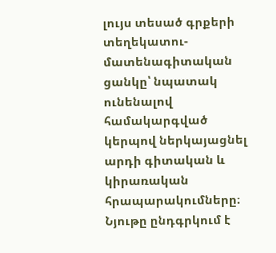լույս տեսած գրքերի տեղեկատու-մատենագիտական ցանկը՝ նպատակ ունենալով համակարգված կերպով ներկայացնել արդի գիտական և կիրառական հրապարակումները։ Նյութը ընդգրկում է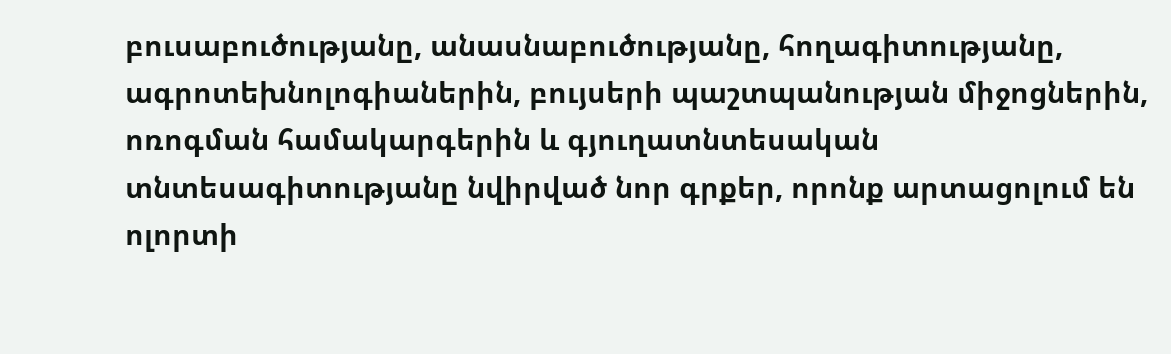բուսաբուծությանը, անասնաբուծությանը, հողագիտությանը, ագրոտեխնոլոգիաներին, բույսերի պաշտպանության միջոցներին, ոռոգման համակարգերին և գյուղատնտեսական տնտեսագիտությանը նվիրված նոր գրքեր, որոնք արտացոլում են ոլորտի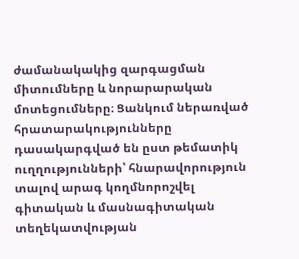ժամանակակից զարգացման միտումները և նորարարական մոտեցումները։ Ցանկում ներառված հրատարակությունները դասակարգված են ըստ թեմատիկ ուղղությունների՝ հնարավորություն տալով արագ կողմնորոշվել գիտական և մասնագիտական տեղեկատվության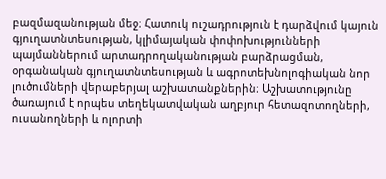բազմազանության մեջ։ Հատուկ ուշադրություն է դարձվում կայուն գյուղատնտեսության, կլիմայական փոփոխությունների պայմաններում արտադրողականության բարձրացման, օրգանական գյուղատնտեսության և ագրոտեխնոլոգիական նոր լուծումների վերաբերյալ աշխատանքներին։ Աշխատությունը ծառայում է որպես տեղեկատվական աղբյուր հետազոտողների, ուսանողների և ոլորտի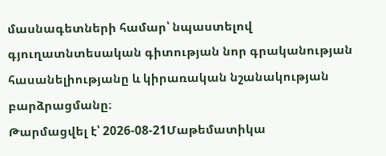մասնագետների համար՝ նպաստելով գյուղատնտեսական գիտության նոր գրականության հասանելիությանը և կիրառական նշանակության բարձրացմանը։
Թարմացվել է՝ 2026-08-21Մաթեմատիկա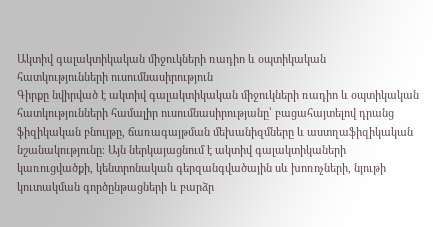Ակտիվ գալակտիկական միջուկների ռադիո և օպտիկական հատկությունների ուսումնասիրություն
Գիրքը նվիրված է ակտիվ գալակտիկական միջուկների ռադիո և օպտիկական հատկությունների համալիր ուսումնասիրությանը՝ բացահայտելով դրանց ֆիզիկական բնույթը, ճառագայթման մեխանիզմները և աստղաֆիզիկական նշանակությունը։ Այն ներկայացնում է ակտիվ գալակտիկաների կառուցվածքի, կենտրոնական գերզանգվածային սև խոռոչների, նյութի կուտակման գործընթացների և բարձր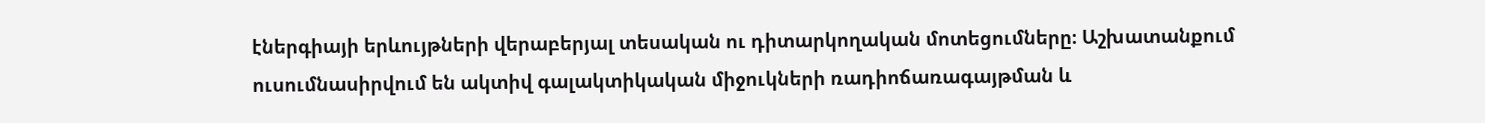էներգիայի երևույթների վերաբերյալ տեսական ու դիտարկողական մոտեցումները։ Աշխատանքում ուսումնասիրվում են ակտիվ գալակտիկական միջուկների ռադիոճառագայթման և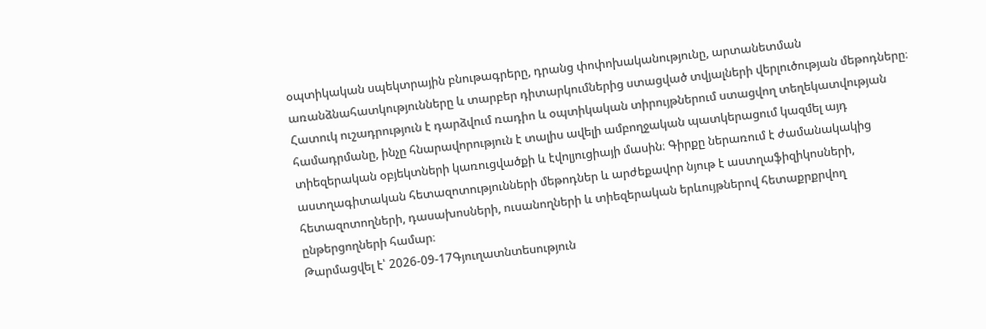օպտիկական սպեկտրային բնութագրերը, դրանց փոփոխականությունը, արտանետման առանձնահատկությունները և տարբեր դիտարկումներից ստացված տվյալների վերլուծության մեթոդները։ Հատուկ ուշադրություն է դարձվում ռադիո և օպտիկական տիրույթներում ստացվող տեղեկատվության համադրմանը, ինչը հնարավորություն է տալիս ավելի ամբողջական պատկերացում կազմել այդ տիեզերական օբյեկտների կառուցվածքի և էվոլյուցիայի մասին։ Գիրքը ներառում է ժամանակակից աստղագիտական հետազոտությունների մեթոդներ և արժեքավոր նյութ է աստղաֆիզիկոսների, հետազոտողների, դասախոսների, ուսանողների և տիեզերական երևույթներով հետաքրքրվող ընթերցողների համար։
Թարմացվել է՝ 2026-09-17Գյուղատնտեսություն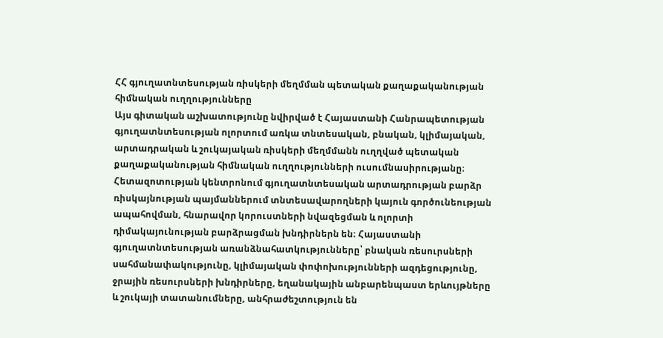ՀՀ գյուղատնտեսության ռիսկերի մեղմման պետական քաղաքականության հիմնական ուղղությունները
Այս գիտական աշխատությունը նվիրված է Հայաստանի Հանրապետության գյուղատնտեսության ոլորտում առկա տնտեսական, բնական, կլիմայական, արտադրական և շուկայական ռիսկերի մեղմմանն ուղղված պետական քաղաքականության հիմնական ուղղությունների ուսումնասիրությանը։ Հետազոտության կենտրոնում գյուղատնտեսական արտադրության բարձր ռիսկայնության պայմաններում տնտեսավարողների կայուն գործունեության ապահովման, հնարավոր կորուստների նվազեցման և ոլորտի դիմակայունության բարձրացման խնդիրներն են։ Հայաստանի գյուղատնտեսության առանձնահատկությունները՝ բնական ռեսուրսների սահմանափակությունը, կլիմայական փոփոխությունների ազդեցությունը, ջրային ռեսուրսների խնդիրները, եղանակային անբարենպաստ երևույթները և շուկայի տատանումները, անհրաժեշտություն են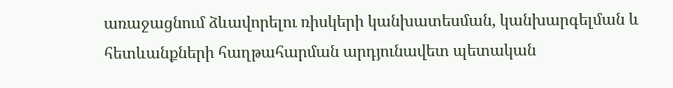առաջացնում ձևավորելու ռիսկերի կանխատեսման, կանխարգելման և հետևանքների հաղթահարման արդյունավետ պետական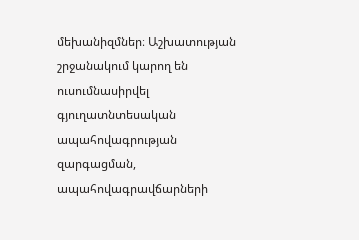մեխանիզմներ։ Աշխատության շրջանակում կարող են ուսումնասիրվել գյուղատնտեսական ապահովագրության զարգացման, ապահովագրավճարների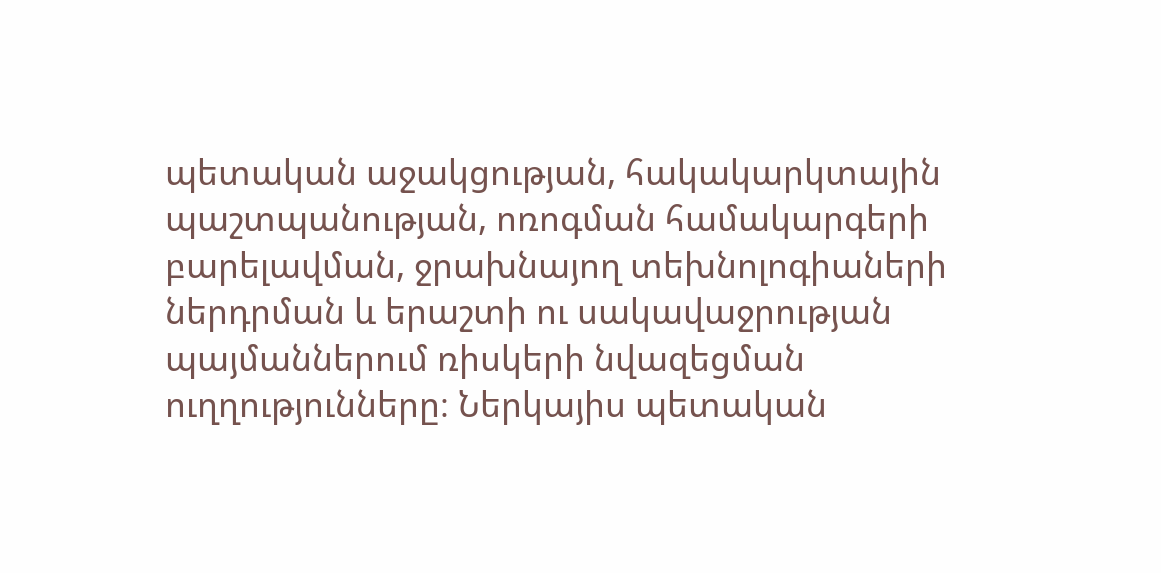պետական աջակցության, հակակարկտային պաշտպանության, ոռոգման համակարգերի բարելավման, ջրախնայող տեխնոլոգիաների ներդրման և երաշտի ու սակավաջրության պայմաններում ռիսկերի նվազեցման ուղղությունները։ Ներկայիս պետական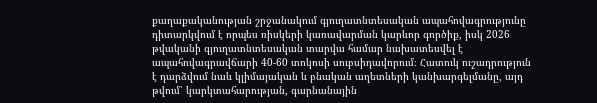քաղաքականության շրջանակում գյուղատնտեսական ապահովագրությունը դիտարկվում է որպես ռիսկերի կառավարման կարևոր գործիք, իսկ 2026 թվականի գյուղատնտեսական տարվա համար նախատեսվել է ապահովագրավճարի 40-60 տոկոսի սուբսիդավորում։ Հատուկ ուշադրություն է դարձվում նաև կլիմայական և բնական աղետների կանխարգելմանը, այդ թվում՝ կարկտահարության, գարնանային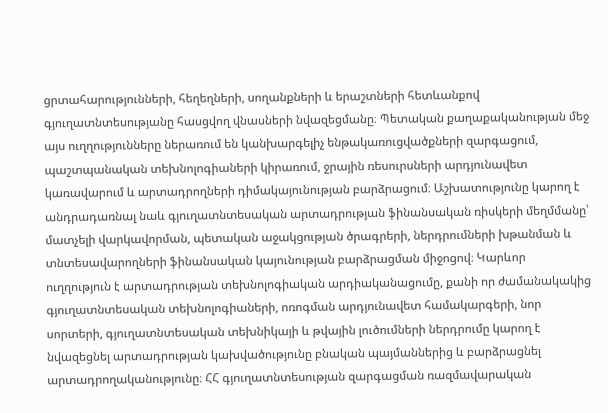ցրտահարությունների, հեղեղների, սողանքների և երաշտների հետևանքով գյուղատնտեսությանը հասցվող վնասների նվազեցմանը։ Պետական քաղաքականության մեջ այս ուղղությունները ներառում են կանխարգելիչ ենթակառուցվածքների զարգացում, պաշտպանական տեխնոլոգիաների կիրառում, ջրային ռեսուրսների արդյունավետ կառավարում և արտադրողների դիմակայունության բարձրացում։ Աշխատությունը կարող է անդրադառնալ նաև գյուղատնտեսական արտադրության ֆինանսական ռիսկերի մեղմմանը՝ մատչելի վարկավորման, պետական աջակցության ծրագրերի, ներդրումների խթանման և տնտեսավարողների ֆինանսական կայունության բարձրացման միջոցով։ Կարևոր ուղղություն է արտադրության տեխնոլոգիական արդիականացումը, քանի որ ժամանակակից գյուղատնտեսական տեխնոլոգիաների, ոռոգման արդյունավետ համակարգերի, նոր սորտերի, գյուղատնտեսական տեխնիկայի և թվային լուծումների ներդրումը կարող է նվազեցնել արտադրության կախվածությունը բնական պայմաններից և բարձրացնել արտադրողականությունը։ ՀՀ գյուղատնտեսության զարգացման ռազմավարական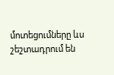մոտեցումները ևս շեշտադրում են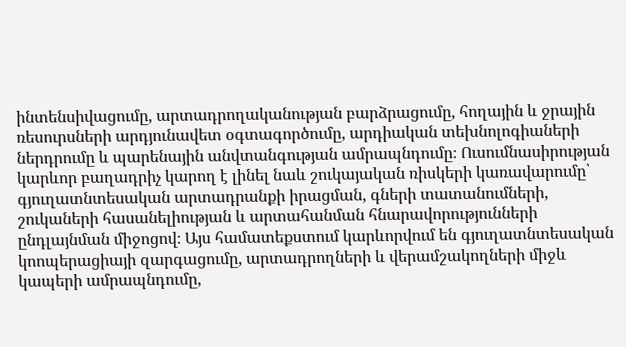ինտենսիվացումը, արտադրողականության բարձրացումը, հողային և ջրային ռեսուրսների արդյունավետ օգտագործումը, արդիական տեխնոլոգիաների ներդրումը և պարենային անվտանգության ամրապնդումը։ Ուսումնասիրության կարևոր բաղադրիչ կարող է լինել նաև շուկայական ռիսկերի կառավարումը՝ գյուղատնտեսական արտադրանքի իրացման, գների տատանումների, շուկաների հասանելիության և արտահանման հնարավորությունների ընդլայնման միջոցով։ Այս համատեքստում կարևորվում են գյուղատնտեսական կոոպերացիայի զարգացումը, արտադրողների և վերամշակողների միջև կապերի ամրապնդումը,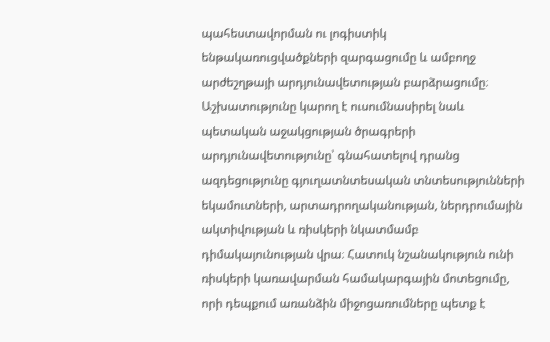պահեստավորման ու լոգիստիկ ենթակառուցվածքների զարգացումը և ամբողջ արժեշղթայի արդյունավետության բարձրացումը։ Աշխատությունը կարող է ուսումնասիրել նաև պետական աջակցության ծրագրերի արդյունավետությունը՝ գնահատելով դրանց ազդեցությունը գյուղատնտեսական տնտեսությունների եկամուտների, արտադրողականության, ներդրումային ակտիվության և ռիսկերի նկատմամբ դիմակայունության վրա։ Հատուկ նշանակություն ունի ռիսկերի կառավարման համակարգային մոտեցումը, որի դեպքում առանձին միջոցառումները պետք է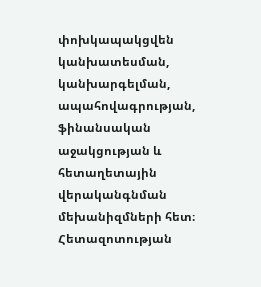փոխկապակցվեն կանխատեսման, կանխարգելման, ապահովագրության, ֆինանսական աջակցության և հետաղետային վերականգնման մեխանիզմների հետ։ Հետազոտության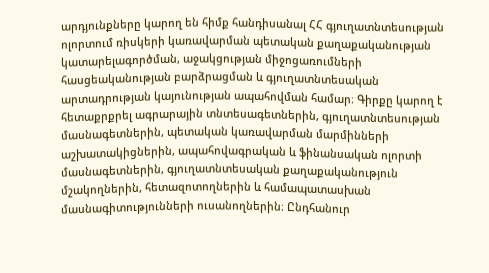արդյունքները կարող են հիմք հանդիսանալ ՀՀ գյուղատնտեսության ոլորտում ռիսկերի կառավարման պետական քաղաքականության կատարելագործման, աջակցության միջոցառումների հասցեականության բարձրացման և գյուղատնտեսական արտադրության կայունության ապահովման համար։ Գիրքը կարող է հետաքրքրել ագրարային տնտեսագետներին, գյուղատնտեսության մասնագետներին, պետական կառավարման մարմինների աշխատակիցներին, ապահովագրական և ֆինանսական ոլորտի մասնագետներին, գյուղատնտեսական քաղաքականություն մշակողներին, հետազոտողներին և համապատասխան մասնագիտությունների ուսանողներին։ Ընդհանուր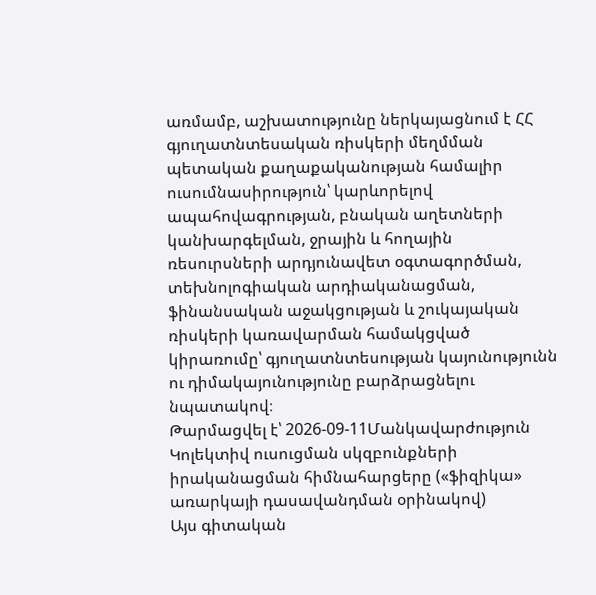առմամբ, աշխատությունը ներկայացնում է ՀՀ գյուղատնտեսական ռիսկերի մեղմման պետական քաղաքականության համալիր ուսումնասիրություն՝ կարևորելով ապահովագրության, բնական աղետների կանխարգելման, ջրային և հողային ռեսուրսների արդյունավետ օգտագործման, տեխնոլոգիական արդիականացման, ֆինանսական աջակցության և շուկայական ռիսկերի կառավարման համակցված կիրառումը՝ գյուղատնտեսության կայունությունն ու դիմակայունությունը բարձրացնելու նպատակով։
Թարմացվել է՝ 2026-09-11Մանկավարժություն
Կոլեկտիվ ուսուցման սկզբունքների իրականացման հիմնահարցերը («ֆիզիկա» առարկայի դասավանդման օրինակով)
Այս գիտական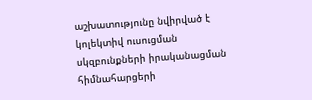աշխատությունը նվիրված է կոլեկտիվ ուսուցման սկզբունքների իրականացման հիմնահարցերի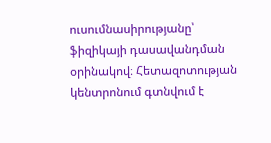ուսումնասիրությանը՝ ֆիզիկայի դասավանդման օրինակով։ Հետազոտության կենտրոնում գտնվում է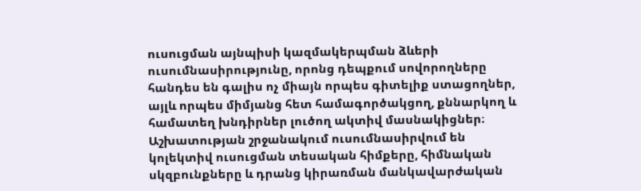ուսուցման այնպիսի կազմակերպման ձևերի ուսումնասիրությունը, որոնց դեպքում սովորողները հանդես են գալիս ոչ միայն որպես գիտելիք ստացողներ, այլև որպես միմյանց հետ համագործակցող, քննարկող և համատեղ խնդիրներ լուծող ակտիվ մասնակիցներ։ Աշխատության շրջանակում ուսումնասիրվում են կոլեկտիվ ուսուցման տեսական հիմքերը, հիմնական սկզբունքները և դրանց կիրառման մանկավարժական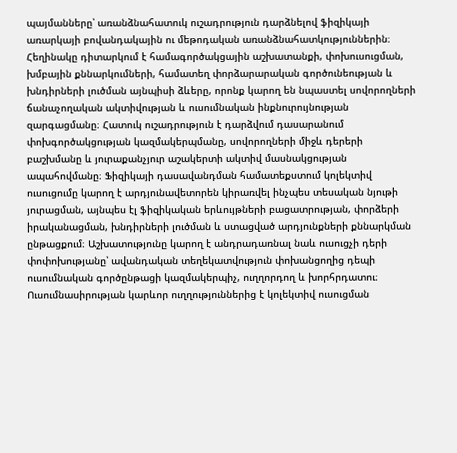պայմանները՝ առանձնահատուկ ուշադրություն դարձնելով ֆիզիկայի առարկայի բովանդակային ու մեթոդական առանձնահատկություններին։ Հեղինակը դիտարկում է համագործակցային աշխատանքի, փոխուսուցման, խմբային քննարկումների, համատեղ փորձարարական գործունեության և խնդիրների լուծման այնպիսի ձևերը, որոնք կարող են նպաստել սովորողների ճանաչողական ակտիվության և ուսումնական ինքնուրույնության զարգացմանը։ Հատուկ ուշադրություն է դարձվում դասարանում փոխգործակցության կազմակերպմանը, սովորողների միջև դերերի բաշխմանը և յուրաքանչյուր աշակերտի ակտիվ մասնակցության ապահովմանը։ Ֆիզիկայի դասավանդման համատեքստում կոլեկտիվ ուսուցումը կարող է արդյունավետորեն կիրառվել ինչպես տեսական նյութի յուրացման, այնպես էլ ֆիզիկական երևույթների բացատրության, փորձերի իրականացման, խնդիրների լուծման և ստացված արդյունքների քննարկման ընթացքում։ Աշխատությունը կարող է անդրադառնալ նաև ուսուցչի դերի փոփոխությանը՝ ավանդական տեղեկատվություն փոխանցողից դեպի ուսումնական գործընթացի կազմակերպիչ, ուղղորդող և խորհրդատու։ Ուսումնասիրության կարևոր ուղղություններից է կոլեկտիվ ուսուցման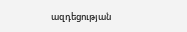ազդեցության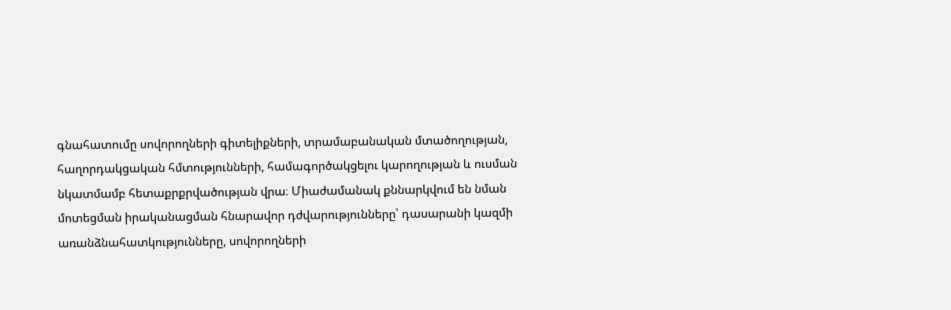գնահատումը սովորողների գիտելիքների, տրամաբանական մտածողության, հաղորդակցական հմտությունների, համագործակցելու կարողության և ուսման նկատմամբ հետաքրքրվածության վրա։ Միաժամանակ քննարկվում են նման մոտեցման իրականացման հնարավոր դժվարությունները՝ դասարանի կազմի առանձնահատկությունները, սովորողների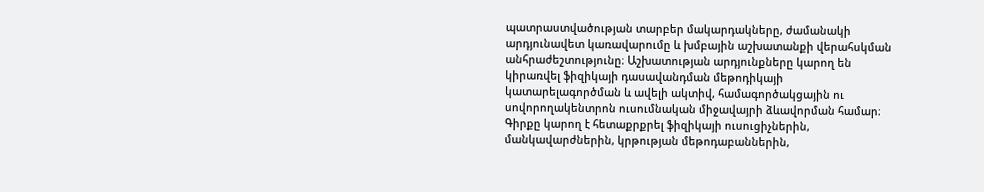պատրաստվածության տարբեր մակարդակները, ժամանակի արդյունավետ կառավարումը և խմբային աշխատանքի վերահսկման անհրաժեշտությունը։ Աշխատության արդյունքները կարող են կիրառվել ֆիզիկայի դասավանդման մեթոդիկայի կատարելագործման և ավելի ակտիվ, համագործակցային ու սովորողակենտրոն ուսումնական միջավայրի ձևավորման համար։ Գիրքը կարող է հետաքրքրել ֆիզիկայի ուսուցիչներին, մանկավարժներին, կրթության մեթոդաբաններին,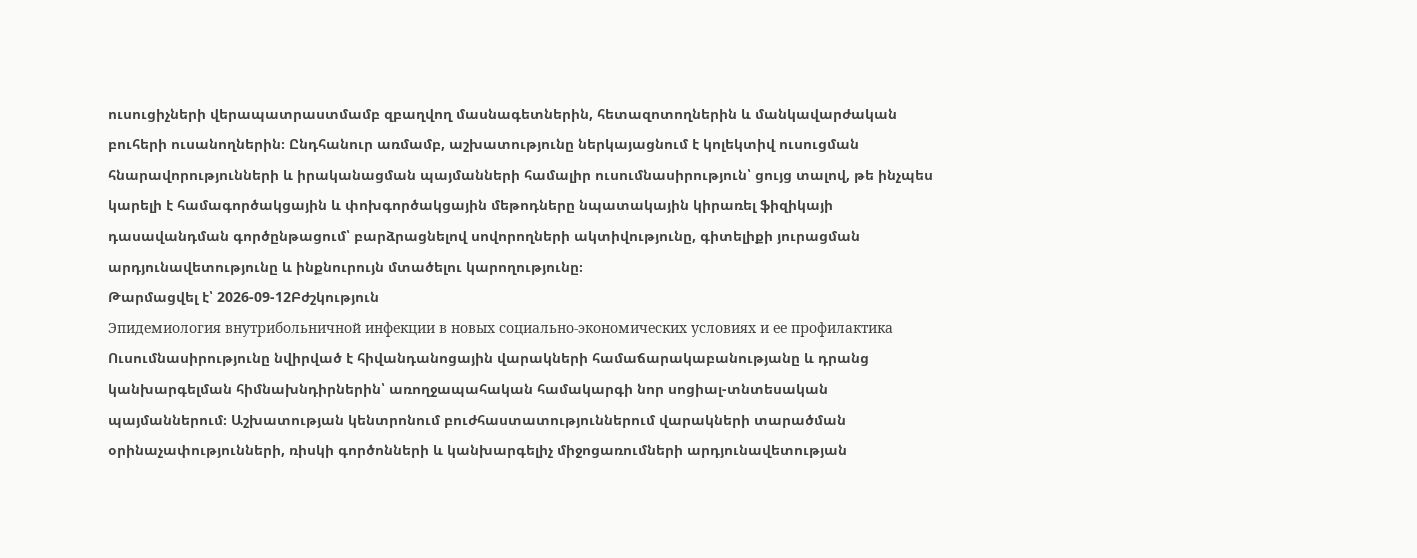ուսուցիչների վերապատրաստմամբ զբաղվող մասնագետներին, հետազոտողներին և մանկավարժական բուհերի ուսանողներին։ Ընդհանուր առմամբ, աշխատությունը ներկայացնում է կոլեկտիվ ուսուցման հնարավորությունների և իրականացման պայմանների համալիր ուսումնասիրություն՝ ցույց տալով, թե ինչպես կարելի է համագործակցային և փոխգործակցային մեթոդները նպատակային կիրառել ֆիզիկայի դասավանդման գործընթացում՝ բարձրացնելով սովորողների ակտիվությունը, գիտելիքի յուրացման արդյունավետությունը և ինքնուրույն մտածելու կարողությունը։
Թարմացվել է՝ 2026-09-12Բժշկություն
Эпидемиология внутрибольничной инфекции в новых социально-экономических условиях и ее профилактика
Ուսումնասիրությունը նվիրված է հիվանդանոցային վարակների համաճարակաբանությանը և դրանց կանխարգելման հիմնախնդիրներին՝ առողջապահական համակարգի նոր սոցիալ-տնտեսական պայմաններում։ Աշխատության կենտրոնում բուժհաստատություններում վարակների տարածման օրինաչափությունների, ռիսկի գործոնների և կանխարգելիչ միջոցառումների արդյունավետության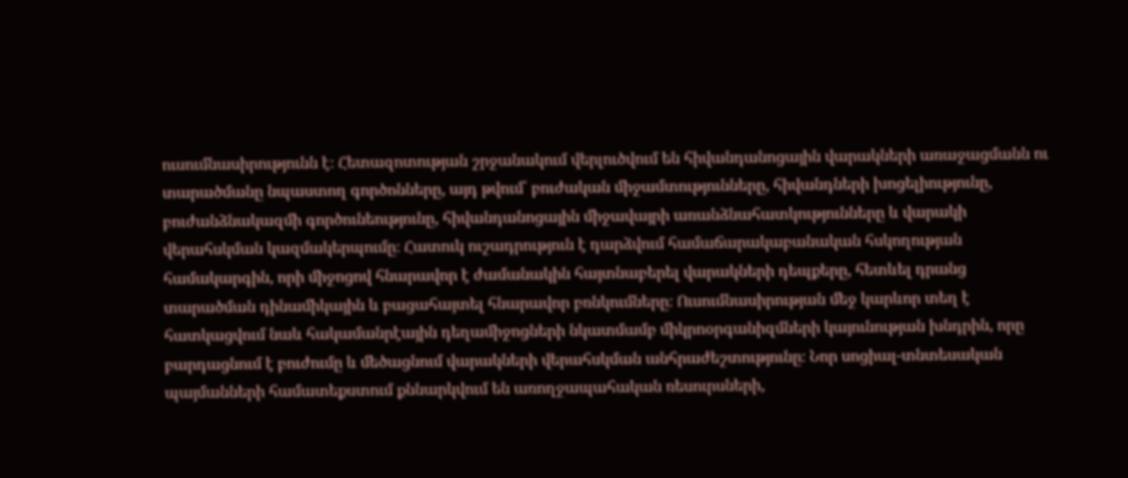ուսումնասիրությունն է։ Հետազոտության շրջանակում վերլուծվում են հիվանդանոցային վարակների առաջացմանն ու տարածմանը նպաստող գործոնները, այդ թվում՝ բուժական միջամտությունները, հիվանդների խոցելիությունը, բուժանձնակազմի գործունեությունը, հիվանդանոցային միջավայրի առանձնահատկությունները և վարակի վերահսկման կազմակերպումը։ Հատուկ ուշադրություն է դարձվում համաճարակաբանական հսկողության համակարգին, որի միջոցով հնարավոր է ժամանակին հայտնաբերել վարակների դեպքերը, հետևել դրանց տարածման դինամիկային և բացահայտել հնարավոր բռնկումները։ Ուսումնասիրության մեջ կարևոր տեղ է հատկացվում նաև հակամանրէային դեղամիջոցների նկատմամբ միկրոօրգանիզմների կայունության խնդրին, որը բարդացնում է բուժումը և մեծացնում վարակների վերահսկման անհրաժեշտությունը։ Նոր սոցիալ-տնտեսական պայմանների համատեքստում քննարկվում են առողջապահական ռեսուրսների,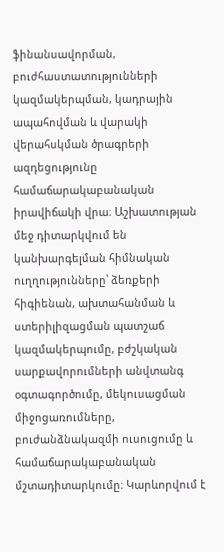ֆինանսավորման, բուժհաստատությունների կազմակերպման, կադրային ապահովման և վարակի վերահսկման ծրագրերի ազդեցությունը համաճարակաբանական իրավիճակի վրա։ Աշխատության մեջ դիտարկվում են կանխարգելման հիմնական ուղղությունները՝ ձեռքերի հիգիենան, ախտահանման և ստերիլիզացման պատշաճ կազմակերպումը, բժշկական սարքավորումների անվտանգ օգտագործումը, մեկուսացման միջոցառումները, բուժանձնակազմի ուսուցումը և համաճարակաբանական մշտադիտարկումը։ Կարևորվում է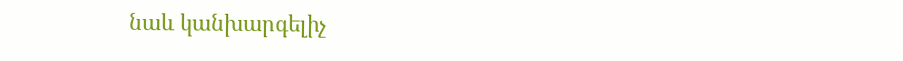նաև կանխարգելիչ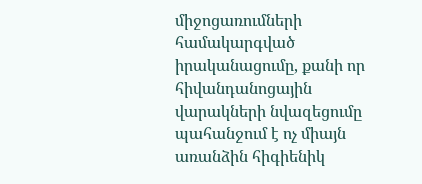միջոցառումների համակարգված իրականացումը, քանի որ հիվանդանոցային վարակների նվազեցումը պահանջում է ոչ միայն առանձին հիգիենիկ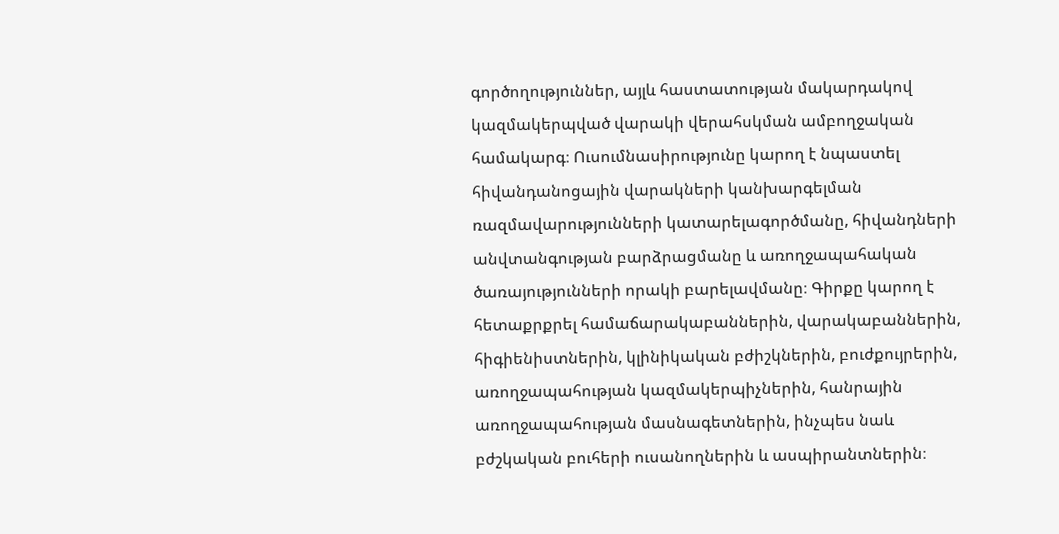գործողություններ, այլև հաստատության մակարդակով կազմակերպված վարակի վերահսկման ամբողջական համակարգ։ Ուսումնասիրությունը կարող է նպաստել հիվանդանոցային վարակների կանխարգելման ռազմավարությունների կատարելագործմանը, հիվանդների անվտանգության բարձրացմանը և առողջապահական ծառայությունների որակի բարելավմանը։ Գիրքը կարող է հետաքրքրել համաճարակաբաններին, վարակաբաններին, հիգիենիստներին, կլինիկական բժիշկներին, բուժքույրերին, առողջապահության կազմակերպիչներին, հանրային առողջապահության մասնագետներին, ինչպես նաև բժշկական բուհերի ուսանողներին և ասպիրանտներին։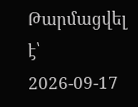Թարմացվել է՝ 2026-09-17